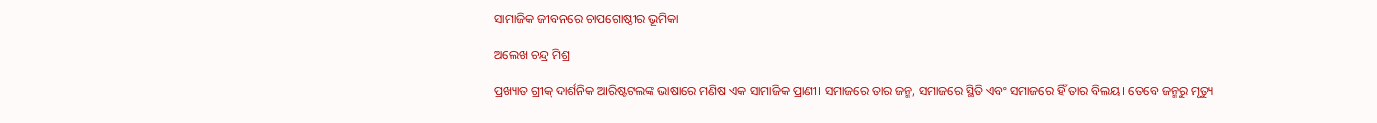ସାମାଜିକ ଜୀବନରେ ଚାପଗୋଷ୍ଠୀର ଭୂମିକା

ଅଲେଖ ଚନ୍ଦ୍ର ମିଶ୍ର

ପ୍ରଖ୍ୟାତ ଗ୍ରୀକ୍‍ ଦାର୍ଶନିକ ଆରିଷ୍ଟଟଲଙ୍କ ଭାଷାରେ ମଣିଷ ଏକ ସାମାଜିକ ପ୍ରାଣୀ। ସମାଜରେ ତାର ଜନ୍ମ, ସମାଜରେ ସ୍ଥିତି ଏବଂ ସମାଜରେ ହିଁ ତାର ବିଲୟ। ତେବେ ଜନ୍ମରୁ ମୃତ୍ୟୁ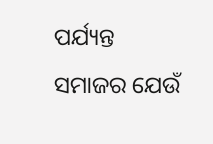ପର୍ଯ୍ୟନ୍ତ ସମାଜର ଯେଉଁ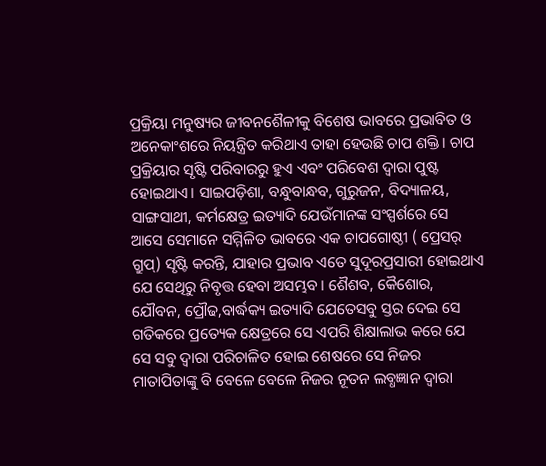ପ୍ରକ୍ରିୟା ମନୁଷ୍ୟର ଜୀବନଶୈଳୀକୁ ବିଶେଷ ଭାବରେ ପ୍ରଭାବିତ ଓ ଅନେକାଂଶରେ ନିୟନ୍ତ୍ରିତ କରିଥାଏ ତାହା ହେଉଛି ଚାପ ଶକ୍ତି। ଚାପ ପ୍ରକ୍ରିୟାର ସୃଷ୍ଟି ପରିବାରରୁ ହୁଏ ଏବଂ ପରିବେଶ ଦ୍ୱାରା ପୁଷ୍ଟ ହୋଇଥାଏ। ସାଇପଡ଼ିଶା, ବନ୍ଧୁବାନ୍ଧବ, ଗୁରୁଜନ, ବିଦ୍ୟାଳୟ, ସାଙ୍ଗସାଥୀ, କର୍ମକ୍ଷେତ୍ର ଇତ୍ୟାଦି ଯେଉଁମାନଙ୍କ ସଂସ୍ପର୍ଶରେ ସେ ଆସେ ସେମାନେ ସମ୍ମିଳିତ ଭାବରେ ଏକ ଚାପଗୋଷ୍ଠୀ ( ପ୍ରେସର୍‍ ଗ୍ରୁପ୍‍) ସୃଷ୍ଟି କରନ୍ତି, ଯାହାର ପ୍ରଭାବ ଏତେ ସୁଦୂରପ୍ରସାରୀ ହୋଇଥାଏ ଯେ ସେଥିରୁ ନିବୃତ୍ତ ହେବା ଅସମ୍ଭବ। ଶୈଶବ, କୈଶୋର, ଯୌବନ, ପ୍ରୌଢ,ବାର୍ଦ୍ଧକ୍ୟ ଇତ୍ୟାଦି ଯେତେସବୁ ସ୍ତର ଦେଇ ସେ ଗତିକରେ ପ୍ରତ୍ୟେକ କ୍ଷେତ୍ରରେ ସେ ଏପରି ଶିକ୍ଷାଲାଭ କରେ ଯେ ସେ ସବୁ ଦ୍ୱାରା ପରିଚାଳିତ ହୋଇ ଶେଷରେ ସେ ନିଜର ମାତାପିତାଙ୍କୁ ବି ବେଳେ ବେଳେ ନିଜର ନୂତନ ଲବ୍ଧଜ୍ଞାନ ଦ୍ୱାରା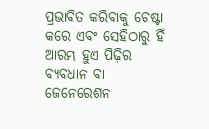ପ୍ରଭାବିତ କରିବାକୁ ଚେଷ୍ଟା କରେ ଏବଂ ସେହିଠାରୁ ହିଁ ଆରମ୍ଭ ହୁଏ ପିଢ଼ିର ବ୍ୟବଧାନ ବା ଜେନେରେଶନ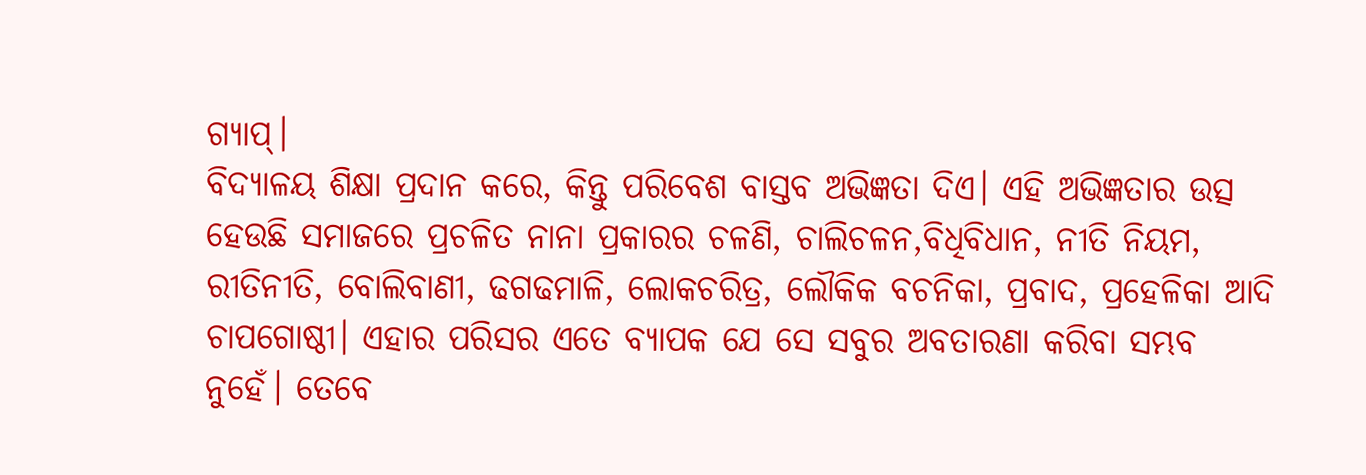ଗ୍ୟାପ୍‍।
ବିଦ୍ୟାଳୟ ଶିକ୍ଷା ପ୍ରଦାନ କରେ, କିନ୍ତୁ ପରିବେଶ ବାସ୍ତବ ଅଭିଜ୍ଞତା ଦିଏ। ଏହି ଅଭିଜ୍ଞତାର ଉତ୍ସ ହେଉଛି ସମାଜରେ ପ୍ରଚଳିତ ନାନା ପ୍ରକାରର ଚଳଣି, ଚାଲିଚଳନ,ବିଧିବିଧାନ, ନୀତି ନିୟମ, ରୀତିନୀତି, ବୋଲିବାଣୀ, ଢଗଢମାଳି, ଲୋକଚରିତ୍ର, ଲୌକିକ ବଚନିକା, ପ୍ରବାଦ, ପ୍ରହେଳିକା ଆଦି ଚାପଗୋଷ୍ଠୀ। ଏହାର ପରିସର ଏତେ ବ୍ୟାପକ ଯେ ସେ ସବୁର ଅବତାରଣା କରିବା ସମ୍ଭବ ନୁହେଁ। ତେବେ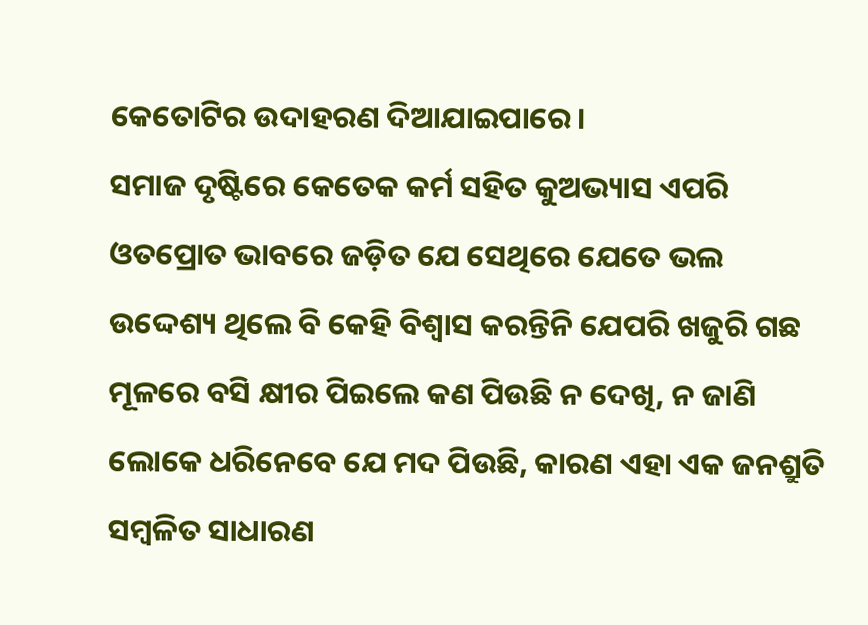କେତୋଟିର ଉଦାହରଣ ଦିଆଯାଇପାରେ।
ସମାଜ ଦୃଷ୍ଟିରେ କେତେକ କର୍ମ ସହିତ କୁଅଭ୍ୟାସ ଏପରି ଓତପ୍ରୋତ ଭାବରେ ଜଡ଼ିତ ଯେ ସେଥିରେ ଯେତେ ଭଲ ଉଦ୍ଦେଶ୍ୟ ଥିଲେ ବି କେହି ବିଶ୍ୱାସ କରନ୍ତିନି ଯେପରି ଖଜୁରି ଗଛ ମୂଳରେ ବସି କ୍ଷୀର ପିଇଲେ କଣ ପିଉଛି ନ ଦେଖି, ନ ଜାଣି ଲୋକେ ଧରିନେବେ ଯେ ମଦ ପିଉଛି, କାରଣ ଏହା ଏକ ଜନଶ୍ରୁତି ସମ୍ବଳିତ ସାଧାରଣ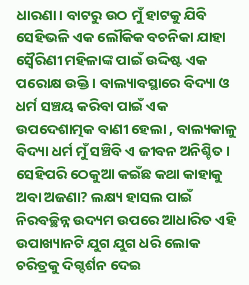ଧାରଣା। ବାଟରୁ ଉଠ ମୁଁ ହାଟକୁ ଯିବି ସେହିଭଳି ଏକ ଲୌକିକ ବଚନିକା ଯାହା ସ୍ବୈରିଣୀ ମହିଳାଙ୍କ ପାଇଁ ଉଦ୍ଦିଷ୍ଟ ଏକ ପରୋକ୍ଷ ଉକ୍ତି। ବାଲ୍ୟାବସ୍ଥାରେ ବିଦ୍ୟା ଓ ଧର୍ମ ସଞ୍ଚୟ କରିବା ପାଇଁ ଏକ ଉପଦେଶାତ୍ମକ ବାଣୀ ହେଲା , ବାଲ୍ୟକାଳୁ ବିଦ୍ୟା ଧର୍ମ ମୁଁ ସଞ୍ଚିବି ଏ ଜୀବନ ଅନିଶ୍ଚିତ। ସେହିପରି ଠେକୁଆ କଇଁଛ କଥା କାହାକୁ ଅବା ଅଜଣା? ଲକ୍ଷ୍ୟ ହାସଲ ପାଇଁ ନିରବଚ୍ଛିନ୍ନ ଉଦ୍ୟମ ଉପରେ ଆଧାରିତ ଏହି ଉପାଖ୍ୟାନଟି ଯୁଗ ଯୁଗ ଧରି ଲୋକ ଚରିତ୍ରକୁ ଦିଗ୍ଦର୍ଶନ ଦେଇ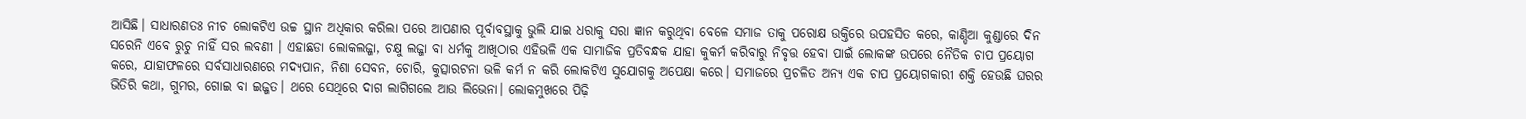ଆସିଛି। ସାଧାରଣତଃ ନୀଚ ଲୋକଟିଏ ଉଚ୍ଚ ସ୍ଥାନ ଅଧିକାର କରିଲା ପରେ ଆପଣାର ପୂର୍ବାବସ୍ଥାକୁ ଭୁଲି ଯାଇ ଧରାକୁ ସରା ଜ୍ଞାନ କରୁଥିବା ବେଳେ ସମାଜ ତାକୁ ପରୋକ୍ଷ ଉକ୍ତିରେ ଉପହସିତ କରେ, କାଣ୍ଡିଆ କୁଣ୍ଡାରେ ଦିନ ସରେନି ଏବେ ରୁଚୁ ନାହିଁ ସର ଲବଣୀ । ଏହାଛଡା ଲୋକଲଜ୍ଜା, ଚକ୍ଷୁ ଲଜ୍ଜା ବା ଧର୍ମକୁ ଆଖିଠାର ଏହିଭଳି ଏକ ସାମାଜିକ ପ୍ରତିବନ୍ଧକ ଯାହା କୁକର୍ମ କରିବାରୁ ନିବୃତ୍ତ ହେବା ପାଇଁ ଲୋକଙ୍କ ଉପରେ ନୈତିକ ଚାପ ପ୍ରୟୋଗ କରେ, ଯାହାଫଳରେ ସର୍ବସାଧାରଣରେ ମଦ୍ୟପାନ, ନିଶା ସେବନ, ଚୋରି, କୁତ୍ସାରଟନା ଭଳି କର୍ମ ନ କରି ଲୋକଟିଏ ସୁଯୋଗକୁ ଅପେକ୍ଷା କରେ। ସମାଜରେ ପ୍ରଚଳିତ ଅନ୍ୟ ଏକ ଚାପ ପ୍ରୟୋଗକାରୀ ଶକ୍ତି ହେଉଛି ଘରର ଭିତିରି କଥା, ଗୁମର, ଗୋଇ ବା ଇଜ୍ଜତ। ଥରେ ସେଥିରେ ଦାଗ ଲାଗିଗଲେ ଆଉ ଲିଭେନା। ଲୋକମୁଖରେ ପିଢ଼ି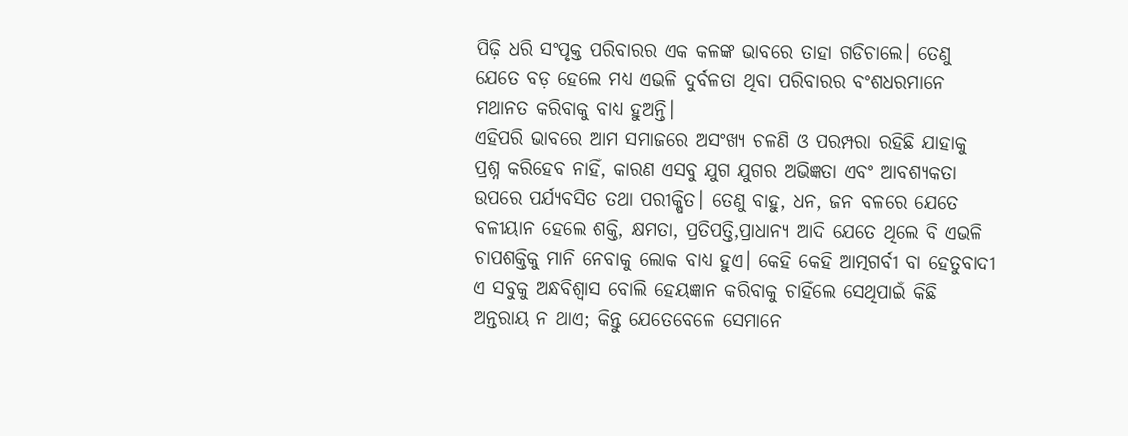ପିଢ଼ି ଧରି ସଂପୃକ୍ତ ପରିବାରର ଏକ କଳଙ୍କ ଭାବରେ ତାହା ଗଡିଚାଲେ। ତେଣୁ ଯେତେ ବଡ଼ ହେଲେ ମଧ୍ୟ ଏଭଳି ଦୁର୍ବଳତା ଥିବା ପରିବାରର ବଂଶଧରମାନେ ମଥାନତ କରିବାକୁ ବାଧ୍ୟ ହୁଅନ୍ତି।
ଏହିପରି ଭାବରେ ଆମ ସମାଜରେ ଅସଂଖ୍ୟ ଚଳଣି ଓ ପରମ୍ପରା ରହିଛି ଯାହାକୁ ପ୍ରଶ୍ନ କରିହେବ ନାହିଁ, କାରଣ ଏସବୁ ଯୁଗ ଯୁଗର ଅଭିଜ୍ଞତା ଏବଂ ଆବଶ୍ୟକତା ଉପରେ ପର୍ଯ୍ୟବସିତ ତଥା ପରୀକ୍ଷିତ। ତେଣୁ ବାହୁ, ଧନ, ଜନ ବଳରେ ଯେତେ ବଳୀୟାନ ହେଲେ ଶକ୍ତି, କ୍ଷମତା, ପ୍ରତିପତ୍ତି,ପ୍ରାଧାନ୍ୟ ଆଦି ଯେତେ ଥିଲେ ବି ଏଭଳି ଚାପଶକ୍ତିକୁ ମାନି ନେବାକୁ ଲୋକ ବାଧ୍ୟ ହୁଏ। କେହି କେହି ଆତ୍ମଗର୍ବୀ ବା ହେତୁବାଦୀ ଏ ସବୁକୁ ଅନ୍ଧବିଶ୍ୱାସ ବୋଲି ହେୟଜ୍ଞାନ କରିବାକୁ ଚାହିଁଲେ ସେଥିପାଇଁ କିଛି ଅନ୍ତରାୟ ନ ଥାଏ; କିନ୍ତୁ ଯେତେବେଳେ ସେମାନେ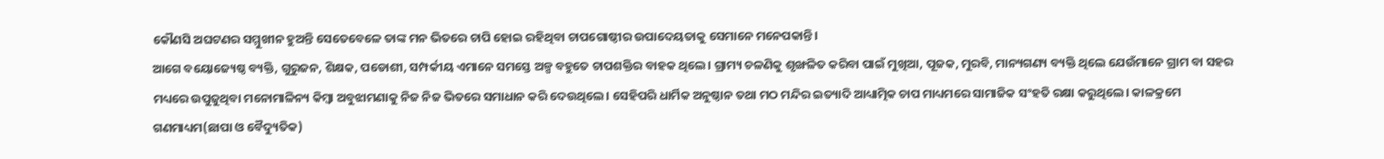କୌଣସି ଅଘଟଣର ସମ୍ମୁଖୀନ ହୁଅନ୍ତି ସେତେବେଳେ ତାଙ୍କ ମନ ଭିତରେ ଚାପି ହୋଇ ରହିଥିବା ଚାପଗୋଷ୍ଠୀର ଉପାଦେୟତାକୁ ସେମାନେ ମନେପକାନ୍ତି।
ଆଗେ ବୟୋଜ୍ୟେଷ୍ଠ ବ୍ୟକ୍ତି, ଗୁରୁଜନ, ଶିକ୍ଷକ, ପଡୋଶୀ, ସମ୍ପର୍କୀୟ ଏମାନେ ସମସ୍ତେ ଅଳ୍ପ ବହୁତେ ଚାପଶକ୍ତିର ବାହକ ଥିଲେ। ଗ୍ରାମ୍ୟ ଚଳଣିକୁ ଶୃଙ୍ଖଳିତ କରିବା ପାଇଁ ମୁଖିଆ, ପୂଜକ, ମୁରବି, ମାନ୍ୟଗଣ୍ୟ ବ୍ୟକ୍ତି ଥିଲେ ଯେଉଁମାନେ ଗ୍ରାମ ବା ସହର ମଧ୍ୟରେ ଉପୁଜୁଥିବା ମନୋମାଳିନ୍ୟ କିମ୍ବା ଅବୁଝାମଣାକୁ ନିଜ ନିଜ ଭିତରେ ସମାଧାନ କରି ଦେଉଥିଲେ। ସେହିପରି ଧାର୍ମିକ ଅନୁଷ୍ଠାନ ତଥା ମଠ ମନ୍ଦିର ଇତ୍ୟାଦି ଆଧ୍ୟାତ୍ମିକ ଚାପ ମାଧ୍ୟମରେ ସାମାଜିକ ସଂହତି ରକ୍ଷା କରୁଥିଲେ। କାଳକ୍ରମେ ଗଣମାଧ୍ୟମ(ଛାପା ଓ ବୈଦ୍ୟୁତିକ)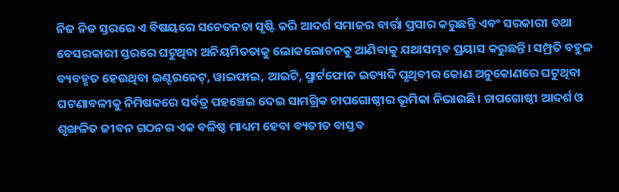ନିଜ ନିଜ ସ୍ତରରେ ଏ ବିଷୟରେ ସଚେତନତା ସୃଷ୍ଟି କରି ଆଦର୍ଶ ସମାଜର ବାର୍ତ୍ତା ପ୍ରସାର କରୁଛନ୍ତି ଏବଂ ସରକାରୀ ତଥା ବେସରକାରୀ ସ୍ତରରେ ଘଟୁଥିବା ଅନିୟମିତତାକୁ ଲୋକଲୋଚନକୁ ଆଣିବାକୁ ଯଥାସମ୍ଭବ ପ୍ରୟାସ କରୁଛନ୍ତି। ସମ୍ପ୍ରତି ବହୁଳ ବ୍ୟବହୃତ ହେଉଥିବା ଇଣ୍ଟରନେଟ୍‍, ୱାଇଫାଇ, ଆଇଟି, ସ୍ମାର୍ଟଫୋନ ଇତ୍ୟାଦି ପୃଥିବୀର କୋଣ ଅନୁକୋଣରେ ଘଟୁଥିବା ଘଟଣାବଳୀକୁ ନିମିଷକରେ ସର୍ବତ୍ର ପହଞ୍ଚେଇ ଦେଇ ସାମଗ୍ରିକ ଚାପଗୋଷ୍ଠୀର ଭୂମିକା ନିଭାଉଛି। ଚାପଗୋଷ୍ଠୀ ଆଦର୍ଶ ଓ ଶୃଙ୍ଖଳିତ ଜୀବନ ଗଠନର ଏକ ବଳିଷ୍ଠ ମାଧ୍ୟମ ହେବା ବ୍ୟତୀତ ବାସ୍ତବ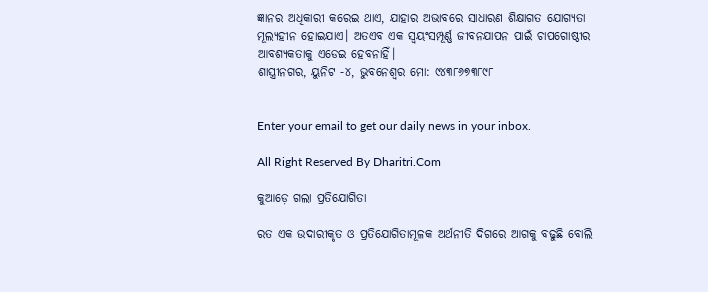ଜ୍ଞାନର ଅଧିକାରୀ କରେଇ ଥାଏ, ଯାହାର ଅଭାବରେ ସାଧାରଣ ଶିକ୍ଷାଗତ ଯୋଗ୍ୟତା ମୂଲ୍ୟହୀନ ହୋଇଯାଏ। ଅତଏବ ଏକ ସ୍ବୟଂସମ୍ପୂର୍ଣ୍ଣ ଜୀବନଯାପନ ପାଇଁ ଚାପଗୋଷ୍ଠୀର ଆବଶ୍ୟକତାକୁ ଏଡେଇ ହେବନାହିଁ।
ଶାସ୍ତ୍ରୀନଗର, ୟୁନିଟ -୪, ଭୁବନେଶ୍ୱର ମୋ: ୯୪୩୮୬୭୩୮୯୮


Enter your email to get our daily news in your inbox.

All Right Reserved By Dharitri.Com

କୁଆଡ଼େ ଗଲା ପ୍ରତିଯୋଗିତା

ରତ ଏକ ଉଦାରୀକୃତ ଓ ପ୍ରତିଯୋଗିତାମୂଳକ ଅର୍ଥନୀତି ଦିଗରେ ଆଗକୁ ବଢୁଛି ବୋଲି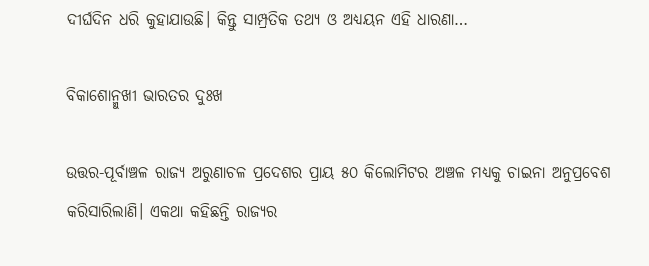ଦୀର୍ଘଦିନ ଧରି କୁହାଯାଉଛି। କିନ୍ତୁ ସାମ୍ପ୍ରତିକ ତଥ୍ୟ ଓ ଅଧ୍ୟୟନ ଏହି ଧାରଣା…

ବିକାଶୋନ୍ମୁଖୀ ଭାରତର ଦୁଃଖ

ଉତ୍ତର-ପୂର୍ବାଞ୍ଚଳ ରାଜ୍ୟ ଅରୁଣାଚଳ ପ୍ରଦେଶର ପ୍ରାୟ ୫୦ କିଲୋମିଟର ଅଞ୍ଚଳ ମଧ୍ୟକୁ ଚାଇନା ଅନୁପ୍ରବେଶ କରିସାରିଲାଣି। ଏକଥା କହିଛନ୍ତି ରାଜ୍ୟର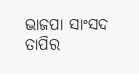ଭାଜପା ସାଂସଦ ତାପିର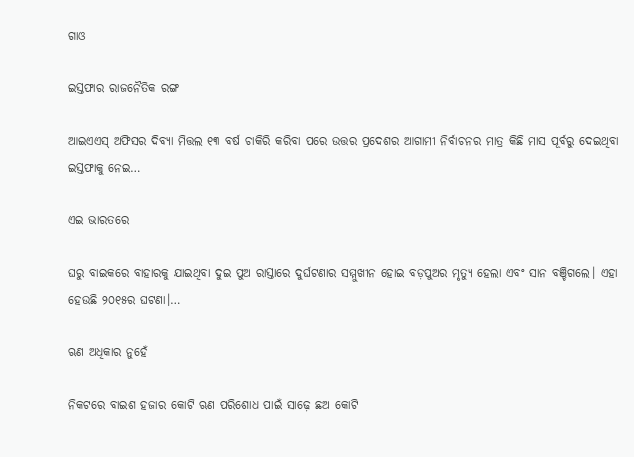ଗାଓ

ଇସ୍ତଫାର ରାଜନୈତିକ ରଙ୍ଗ

ଆଇଏଏସ୍‌ ଅଫିସର ଦିବ୍ୟା ମିତ୍ତଲ ୧୩ ବର୍ଷ ଚାକିରି କରିବା ପରେ ଉତ୍ତର ପ୍ରଦେଶର ଆଗାମୀ ନିର୍ବାଚନର ମାତ୍ର କିଛି ମାସ ପୂର୍ବରୁ ଦେଇଥିବା ଇସ୍ତଫାକୁ ନେଇ…

ଏଇ ଭାରତରେ

ଘରୁ ବାଇକରେ ବାହାରକୁ ଯାଇଥିବା ଦୁଇ ପୁଅ ରାସ୍ତାରେ ଦୁର୍ଘଟଣାର ସମ୍ମୁଖୀନ ହୋଇ ବଡ଼ପୁଅର ମୃତ୍ୟୁ ହେଲା ଏବଂ ସାନ ବଞ୍ଚିଗଲେ। ଏହା ହେଉଛି ୨୦୧୫ର ଘଟଣା।…

ଋଣ ଅଧିକାର ନୁହେଁ

ନିକଟରେ ବାଇଶ ହଜାର କୋଟି ଋଣ ପରିଶୋଧ ପାଇଁ ସାଢ଼େ ଛଅ କୋଟି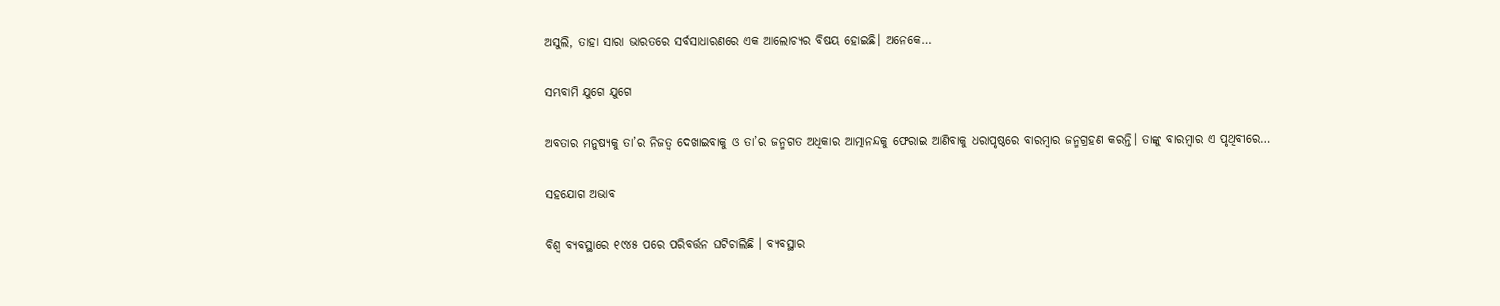ଅସୁଲି, ତାହା ସାରା ଭାରତରେ ସର୍ବସାଧାରଣରେ ଏକ ଆଲୋଚ୍ୟର ବିଷୟ ହୋଇଛି। ଅନେକେ…

ସମ୍ଭବାମି ଯୁଗେ ଯୁଗେ

ଅବତାର ମନୁଷ୍ୟକୁ ତା’ର ନିଜତ୍ୱ ଦେଖାଇବାକୁ ଓ ତା’ର ଜନ୍ମଗତ ଅଧିକାର ଆତ୍ମାନନ୍ଦକୁ ଫେରାଇ ଆଣିବାକୁ ଧରାପୃଷ୍ଠରେ ବାରମ୍ବାର ଜନ୍ମଗ୍ରହଣ କରନ୍ତି। ତାଙ୍କୁ ବାରମ୍ବାର ଏ ପୃଥିବୀରେ…

ସହଯୋଗ ଅଭାବ

ବିଶ୍ୱ ବ୍ୟବସ୍ଥାରେ ୧୯୪୫ ପରେ ପରିବର୍ତ୍ତନ ଘଟିଚାଲିଛି । ବ୍ୟବସ୍ଥାର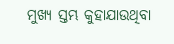ମୁଖ୍ୟ ସ୍ତମ୍ଭ କୁହାଯାଉଥିବା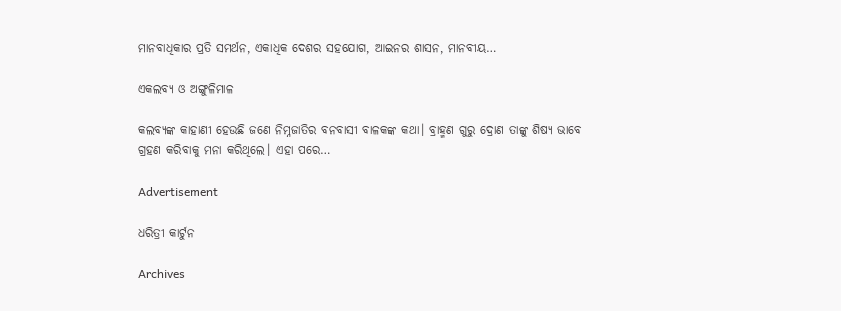ମାନବାଧିକାର ପ୍ରତି ସମର୍ଥନ, ଏକାଧିକ ଦେଶର ସହଯୋଗ, ଆଇନର ଶାସନ, ମାନବୀୟ…

ଏକଲବ୍ୟ ଓ ଅଙ୍ଗୁଳିମାଳ

କଲବ୍ୟଙ୍କ କାହାଣୀ ହେଉଛି ଜଣେ ନିମ୍ନଜାତିର ବନବାସୀ ବାଳକଙ୍କ କଥା। ବ୍ରାହ୍ମଣ ଗୁରୁ ଦ୍ରୋଣ ତାଙ୍କୁ ଶିଷ୍ୟ ଭାବେ ଗ୍ରହଣ କରିବାକୁ ମନା କରିଥିଲେ। ଏହା ପରେ…

Advertisement

ଧରିତ୍ରୀ କାର୍ଟୁନ

Archives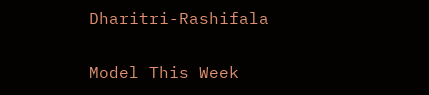Dharitri-Rashifala

Model This Week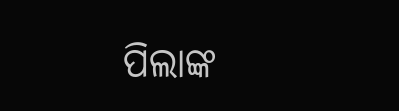ପିଲାଙ୍କ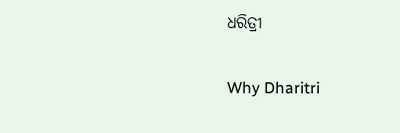ଧରିତ୍ରୀ

Why Dharitri